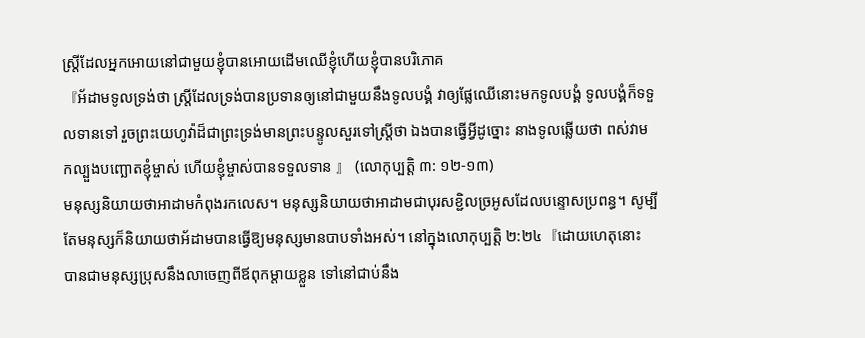ស្ត្រីដែលអ្នកអោយនៅជាមួយខ្ញុំបានអោយដើមឈើខ្ញុំហើយខ្ញុំបានបរិភោគ
『អ័ដាមទូលទ្រង់ថា ស្ត្រីដែលទ្រង់បានប្រទានឲ្យនៅជាមួយនឹងទូលបង្គំ វាឲ្យផ្លែឈើនោះមកទូលបង្គំ ទូលបង្គំក៏ទទួលទានទៅ រួចព្រះយេហូវ៉ាដ៏ជាព្រះទ្រង់មានព្រះបន្ទូលសួរទៅស្ត្រីថា ឯងបានធ្វើអ្វីដូច្នោះ នាងទូលឆ្លើយថា ពស់វាមកល្បួងបញ្ឆោតខ្ញុំម្ចាស់ ហើយខ្ញុំម្ចាស់បានទទួលទាន 』 (លោកុប្បត្ដិ ៣: ១២-១៣)
មនុស្សនិយាយថាអាដាមកំពុងរកលេស។ មនុស្សនិយាយថាអាដាមជាបុរសខ្ជិលច្រអូសដែលបន្ទោសប្រពន្ធ។ សូម្បីតែមនុស្សក៏និយាយថាអ័ដាមបានធ្វើឱ្យមនុស្សមានបាបទាំងអស់។ នៅក្នុងលោកុប្បត្តិ ២:២៤『ដោយហេតុនោះ បានជាមនុស្សប្រុសនឹងលាចេញពីឪពុកម្តាយខ្លួន ទៅនៅជាប់នឹង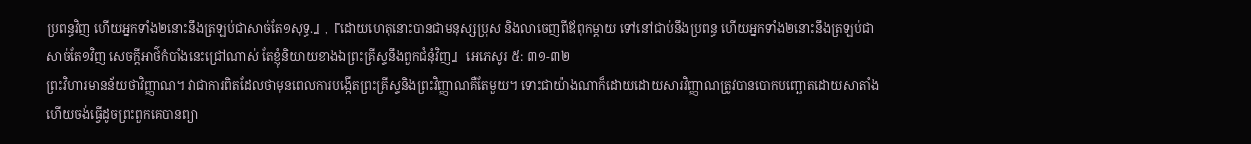ប្រពន្ធវិញ ហើយអ្នកទាំង២នោះនឹងត្រឡប់ជាសាច់តែ១សុទ្ធ.』,『ដោយហេតុនោះបានជាមនុស្សប្រុស និងលាចេញពីឪពុកម្តាយ ទៅនៅជាប់នឹងប្រពន្ធ ហើយអ្នកទាំង២នោះនឹងត្រឡប់ជាសាច់តែ១វិញ សេចក្ដីអាថ៌កំបាំងនេះជ្រៅណាស់ តែខ្ញុំនិយាយខាងឯព្រះគ្រីស្ទនឹងពួកជំនុំវិញ』 អេភេសូរ ៥: ៣១-៣២
ព្រះវិហារមានន័យថាវិញ្ញាណ។ វាជាការពិតដែលថាមុនពេលការបង្កើតព្រះគ្រីស្ទនិងព្រះវិញ្ញាណគឺតែមួយ។ ទោះជាយ៉ាងណាក៏ដោយដោយសារវិញ្ញាណត្រូវបានបោកបញ្ឆោតដោយសាតាំងហើយចង់ធ្វើដូចព្រះពួកគេបានព្យា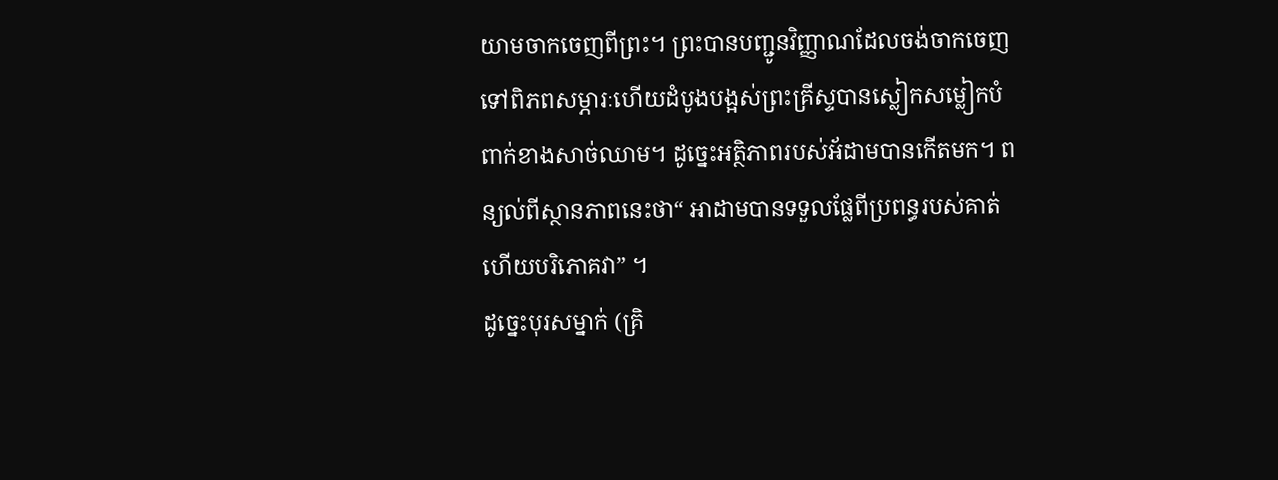យាមចាកចេញពីព្រះ។ ព្រះបានបញ្ជូនវិញ្ញាណដែលចង់ចាកចេញទៅពិភពសម្ភារៈហើយដំបូងបង្អស់ព្រះគ្រីស្ទបានស្លៀកសម្លៀកបំពាក់ខាងសាច់ឈាម។ ដូច្នេះអត្ថិភាពរបស់អ័ដាមបានកើតមក។ ពន្យល់ពីស្ថានភាពនេះថា“ អាដាមបានទទួលផ្លែពីប្រពន្ធរបស់គាត់ហើយបរិភោគវា” ។
ដូច្នេះបុរសម្នាក់ (គ្រិ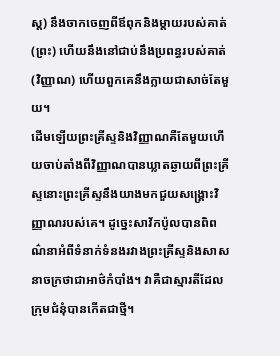ស្ដ) នឹងចាកចេញពីឪពុកនិងម្ដាយរបស់គាត់ (ព្រះ) ហើយនឹងនៅជាប់នឹងប្រពន្ធរបស់គាត់ (វិញ្ញាណ) ហើយពួកគេនឹងក្លាយជាសាច់តែមួយ។
ដើមឡើយព្រះគ្រីស្ទនិងវិញ្ញាណគឺតែមួយហើយចាប់តាំងពីវិញ្ញាណបានឃ្លាតឆ្ងាយពីព្រះគ្រីស្ទនោះព្រះគ្រីស្ទនឹងយាងមកជួយសង្រ្គោះវិញ្ញាណរបស់គេ។ ដូច្នេះសាវ័កប៉ូលបានពិពណ៌នាអំពីទំនាក់ទំនងរវាងព្រះគ្រីស្ទនិងសាសនាចក្រថាជាអាថ៌កំបាំង។ វាគឺជាស្មារតីដែលក្រុមជំនុំបានកើតជាថ្មី។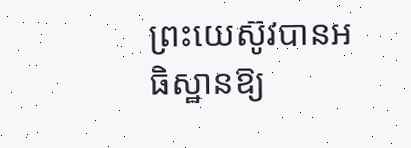ព្រះយេស៊ូវបានអធិស្ឋានឱ្យ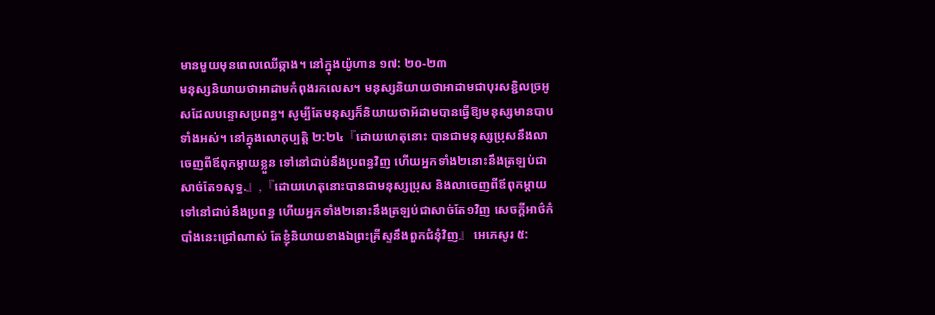មានមួយមុនពេលឈើឆ្កាង។ នៅក្នុងយ៉ូហាន ១៧: ២០-២៣
មនុស្សនិយាយថាអាដាមកំពុងរកលេស។ មនុស្សនិយាយថាអាដាមជាបុរសខ្ជិលច្រអូសដែលបន្ទោសប្រពន្ធ។ សូម្បីតែមនុស្សក៏និយាយថាអ័ដាមបានធ្វើឱ្យមនុស្សមានបាបទាំងអស់។ នៅក្នុងលោកុប្បត្តិ ២:២៤『ដោយហេតុនោះ បានជាមនុស្សប្រុសនឹងលាចេញពីឪពុកម្តាយខ្លួន ទៅនៅជាប់នឹងប្រពន្ធវិញ ហើយអ្នកទាំង២នោះនឹងត្រឡប់ជាសាច់តែ១សុទ្ធ.』,『ដោយហេតុនោះបានជាមនុស្សប្រុស និងលាចេញពីឪពុកម្តាយ ទៅនៅជាប់នឹងប្រពន្ធ ហើយអ្នកទាំង២នោះនឹងត្រឡប់ជាសាច់តែ១វិញ សេចក្ដីអាថ៌កំបាំងនេះជ្រៅណាស់ តែខ្ញុំនិយាយខាងឯព្រះគ្រីស្ទនឹងពួកជំនុំវិញ』 អេភេសូរ ៥: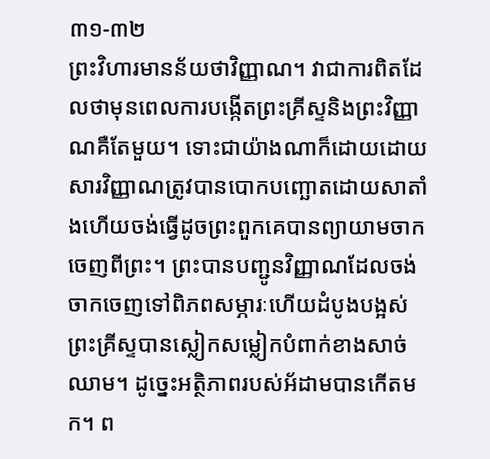៣១-៣២
ព្រះវិហារមានន័យថាវិញ្ញាណ។ វាជាការពិតដែលថាមុនពេលការបង្កើតព្រះគ្រីស្ទនិងព្រះវិញ្ញាណគឺតែមួយ។ ទោះជាយ៉ាងណាក៏ដោយដោយសារវិញ្ញាណត្រូវបានបោកបញ្ឆោតដោយសាតាំងហើយចង់ធ្វើដូចព្រះពួកគេបានព្យាយាមចាកចេញពីព្រះ។ ព្រះបានបញ្ជូនវិញ្ញាណដែលចង់ចាកចេញទៅពិភពសម្ភារៈហើយដំបូងបង្អស់ព្រះគ្រីស្ទបានស្លៀកសម្លៀកបំពាក់ខាងសាច់ឈាម។ ដូច្នេះអត្ថិភាពរបស់អ័ដាមបានកើតមក។ ព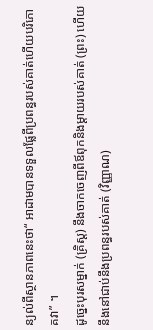ន្យល់ពីស្ថានភាពនេះថា“ អាដាមបានទទួលផ្លែពីប្រពន្ធរបស់គាត់ហើយបរិភោគវា” ។
ដូច្នេះបុរសម្នាក់ (គ្រិស្ដ) នឹងចាកចេញពីឪពុកនិងម្ដាយរបស់គាត់ (ព្រះ) ហើយនឹងនៅជាប់នឹងប្រពន្ធរបស់គាត់ (វិញ្ញាណ)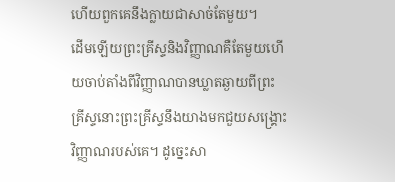ហើយពួកគេនឹងក្លាយជាសាច់តែមួយ។
ដើមឡើយព្រះគ្រីស្ទនិងវិញ្ញាណគឺតែមួយហើយចាប់តាំងពីវិញ្ញាណបានឃ្លាតឆ្ងាយពីព្រះគ្រីស្ទនោះព្រះគ្រីស្ទនឹងយាងមកជួយសង្រ្គោះវិញ្ញាណរបស់គេ។ ដូច្នេះសា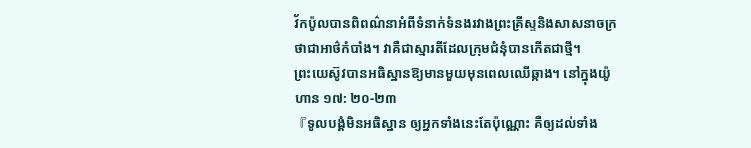វ័កប៉ូលបានពិពណ៌នាអំពីទំនាក់ទំនងរវាងព្រះគ្រីស្ទនិងសាសនាចក្រថាជាអាថ៌កំបាំង។ វាគឺជាស្មារតីដែលក្រុមជំនុំបានកើតជាថ្មី។
ព្រះយេស៊ូវបានអធិស្ឋានឱ្យមានមួយមុនពេលឈើឆ្កាង។ នៅក្នុងយ៉ូហាន ១៧: ២០-២៣
『ទូលបង្គំមិនអធិស្ឋាន ឲ្យអ្នកទាំងនេះតែប៉ុណ្ណោះ គឺឲ្យដល់ទាំង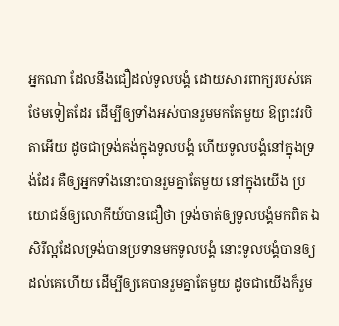អ្នកណា ដែលនឹងជឿដល់ទូលបង្គំ ដោយសារពាក្យរបស់គេថែមទៀតដែរ ដើម្បីឲ្យទាំងអស់បានរួមមកតែមួយ ឱព្រះវរបិតាអើយ ដូចជាទ្រង់គង់ក្នុងទូលបង្គំ ហើយទូលបង្គំនៅក្នុងទ្រង់ដែរ គឺឲ្យអ្នកទាំងនោះបានរួមគ្នាតែមួយ នៅក្នុងយើង ប្រយោជន៍ឲ្យលោកីយ៍បានជឿថា ទ្រង់ចាត់ឲ្យទូលបង្គំមកពិត ឯសិរីល្អដែលទ្រង់បានប្រទានមកទូលបង្គំ នោះទូលបង្គំបានឲ្យដល់គេហើយ ដើម្បីឲ្យគេបានរួមគ្នាតែមួយ ដូចជាយើងក៏រួម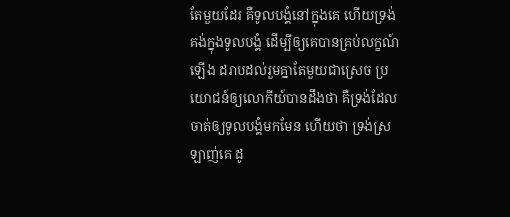តែមួយដែរ គឺទូលបង្គំនៅក្នុងគេ ហើយទ្រង់គង់ក្នុងទូលបង្គំ ដើម្បីឲ្យគេបានគ្រប់លក្ខណ៍ឡើង ដរាបដល់រួមគ្នាតែមួយជាស្រេច ប្រយោជន៍ឲ្យលោកីយ៍បានដឹងថា គឺទ្រង់ដែលចាត់ឲ្យទូលបង្គំមកមែន ហើយថា ទ្រង់ស្រឡាញ់គេ ដូ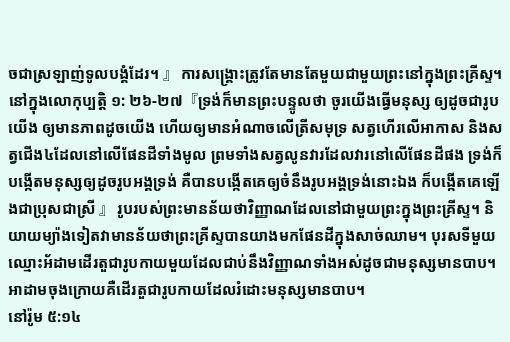ចជាស្រឡាញ់ទូលបង្គំដែរ។ 』 ការសង្គ្រោះត្រូវតែមានតែមួយជាមួយព្រះនៅក្នុងព្រះគ្រីស្ទ។
នៅក្នុងលោកុប្បត្តិ ១: ២៦-២៧『ទ្រង់ក៏មានព្រះបន្ទូលថា ចូរយើងធ្វើមនុស្ស ឲ្យដូចជារូបយើង ឲ្យមានភាពដូចយើង ហើយឲ្យមានអំណាចលើត្រីសមុទ្រ សត្វហើរលើអាកាស និងសត្វជើង៤ដែលនៅលើផែនដីទាំងមូល ព្រមទាំងសត្វលូនវារដែលវារនៅលើផែនដីផង ទ្រង់ក៏បង្កើតមនុស្សឲ្យដូចរូបអង្គទ្រង់ គឺបានបង្កើតគេឲ្យចំនឹងរូបអង្គទ្រង់នោះឯង ក៏បង្កើតគេឡើងជាប្រុសជាស្រី 』 រូបរបស់ព្រះមានន័យថាវិញ្ញាណដែលនៅជាមួយព្រះក្នុងព្រះគ្រីស្ទ។ និយាយម្យ៉ាងទៀតវាមានន័យថាព្រះគ្រីស្ទបានយាងមកផែនដីក្នុងសាច់ឈាម។ បុរសទីមួយឈ្មោះអ័ដាមដើរតួជារូបកាយមួយដែលជាប់នឹងវិញ្ញាណទាំងអស់ដូចជាមនុស្សមានបាប។ អាដាមចុងក្រោយគឺដើរតួជារូបកាយដែលរំដោះមនុស្សមានបាប។
នៅរ៉ូម ៥:១៤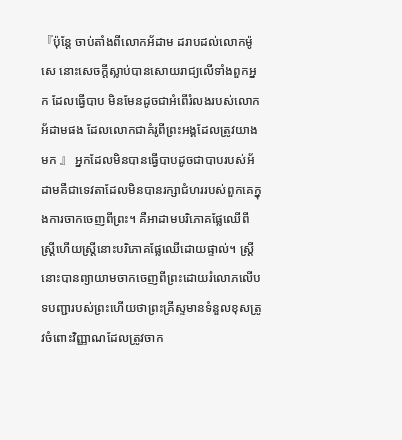『ប៉ុន្តែ ចាប់តាំងពីលោកអ័ដាម ដរាបដល់លោកម៉ូសេ នោះសេចក្ដីស្លាប់បានសោយរាជ្យលើទាំងពួកអ្នក ដែលធ្វើបាប មិនមែនដូចជាអំពើរំលងរបស់លោកអ័ដាមផង ដែលលោកជាគំរូពីព្រះអង្គដែលត្រូវយាងមក 』 អ្នកដែលមិនបានធ្វើបាបដូចជាបាបរបស់អ័ដាមគឺជាទេវតាដែលមិនបានរក្សាជំហររបស់ពួកគេក្នុងការចាកចេញពីព្រះ។ គឺអាដាមបរិភោគផ្លែឈើពីស្ត្រីហើយស្ត្រីនោះបរិភោគផ្លែឈើដោយផ្ទាល់។ ស្ត្រីនោះបានព្យាយាមចាកចេញពីព្រះដោយរំលោភលើបទបញ្ជារបស់ព្រះហើយថាព្រះគ្រីស្ទមានទំនួលខុសត្រូវចំពោះវិញ្ញាណដែលត្រូវចាក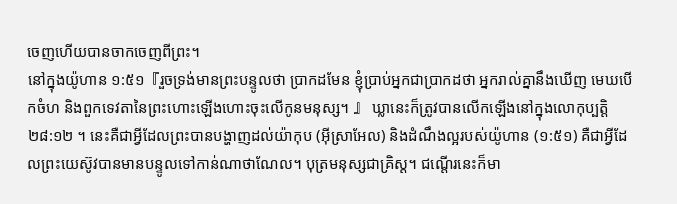ចេញហើយបានចាកចេញពីព្រះ។
នៅក្នុងយ៉ូហាន ១:៥១『រួចទ្រង់មានព្រះបន្ទូលថា ប្រាកដមែន ខ្ញុំប្រាប់អ្នកជាប្រាកដថា អ្នករាល់គ្នានឹងឃើញ មេឃបើកចំហ និងពួកទេវតានៃព្រះហោះឡើងហោះចុះលើកូនមនុស្ស។ 』 ឃ្លានេះក៏ត្រូវបានលើកឡើងនៅក្នុងលោកុប្បត្ដិ ២៨:១២ ។ នេះគឺជាអ្វីដែលព្រះបានបង្ហាញដល់យ៉ាកុប (អ៊ីស្រាអែល) និងដំណឹងល្អរបស់យ៉ូហាន (១:៥១) គឺជាអ្វីដែលព្រះយេស៊ូវបានមានបន្ទូលទៅកាន់ណាថាណែល។ បុត្រមនុស្សជាគ្រិស្ដ។ ជណ្តើរនេះក៏មា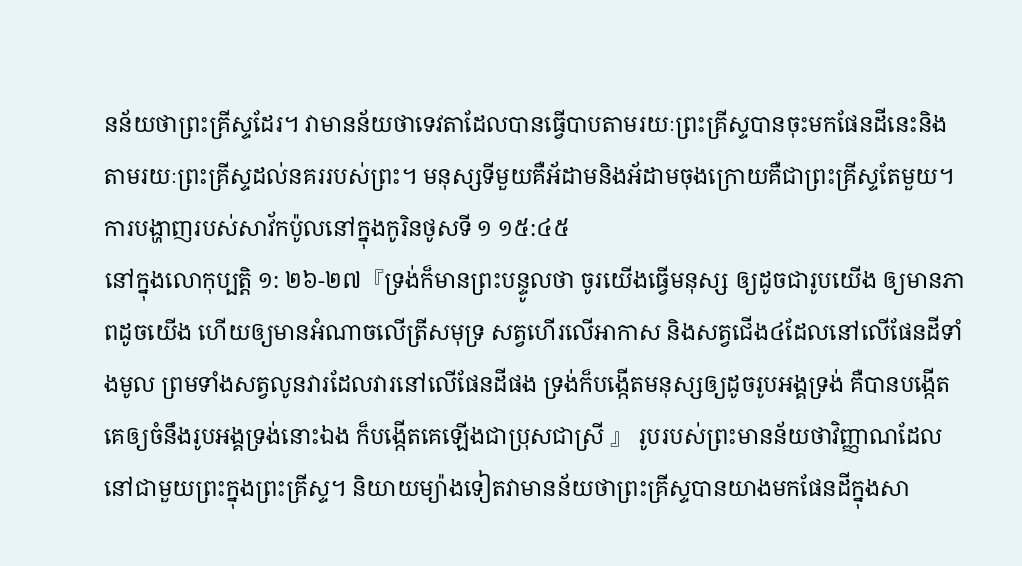នន័យថាព្រះគ្រីស្ទដែរ។ វាមានន័យថាទេវតាដែលបានធ្វើបាបតាមរយៈព្រះគ្រីស្ទបានចុះមកផែនដីនេះនិងតាមរយៈព្រះគ្រីស្ទដល់នគររបស់ព្រះ។ មនុស្សទីមួយគឺអ័ដាមនិងអ័ដាមចុងក្រោយគឺជាព្រះគ្រីស្ទតែមួយ។ ការបង្ហាញរបស់សាវ័កប៉ូលនៅក្នុងកូរិនថូសទី ១ ១៥:៤៥
នៅក្នុងលោកុប្បត្តិ ១: ២៦-២៧『ទ្រង់ក៏មានព្រះបន្ទូលថា ចូរយើងធ្វើមនុស្ស ឲ្យដូចជារូបយើង ឲ្យមានភាពដូចយើង ហើយឲ្យមានអំណាចលើត្រីសមុទ្រ សត្វហើរលើអាកាស និងសត្វជើង៤ដែលនៅលើផែនដីទាំងមូល ព្រមទាំងសត្វលូនវារដែលវារនៅលើផែនដីផង ទ្រង់ក៏បង្កើតមនុស្សឲ្យដូចរូបអង្គទ្រង់ គឺបានបង្កើតគេឲ្យចំនឹងរូបអង្គទ្រង់នោះឯង ក៏បង្កើតគេឡើងជាប្រុសជាស្រី 』 រូបរបស់ព្រះមានន័យថាវិញ្ញាណដែលនៅជាមួយព្រះក្នុងព្រះគ្រីស្ទ។ និយាយម្យ៉ាងទៀតវាមានន័យថាព្រះគ្រីស្ទបានយាងមកផែនដីក្នុងសា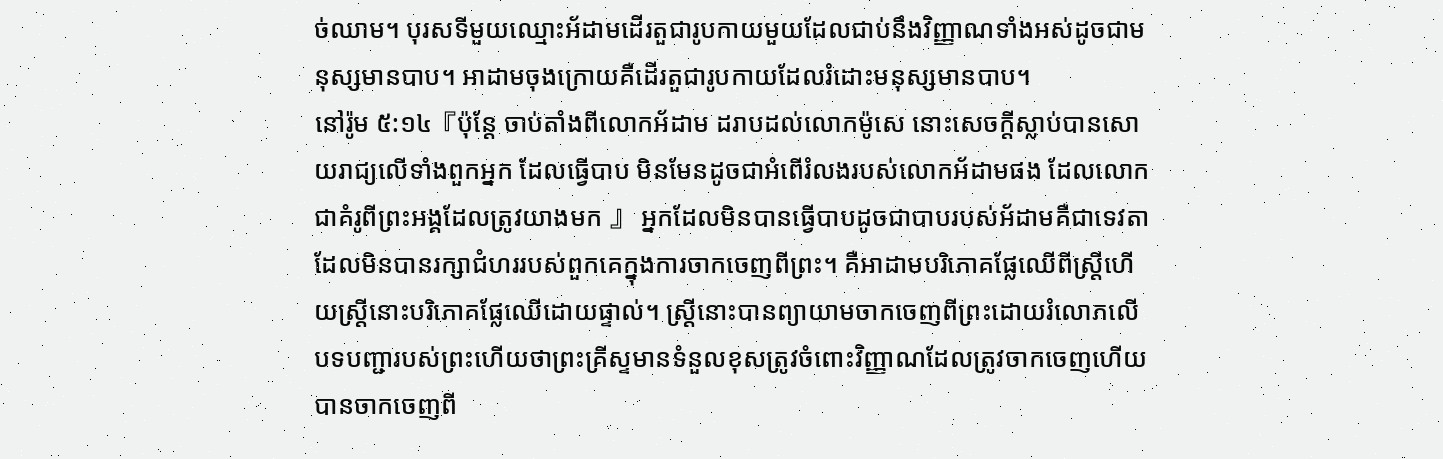ច់ឈាម។ បុរសទីមួយឈ្មោះអ័ដាមដើរតួជារូបកាយមួយដែលជាប់នឹងវិញ្ញាណទាំងអស់ដូចជាមនុស្សមានបាប។ អាដាមចុងក្រោយគឺដើរតួជារូបកាយដែលរំដោះមនុស្សមានបាប។
នៅរ៉ូម ៥:១៤『ប៉ុន្តែ ចាប់តាំងពីលោកអ័ដាម ដរាបដល់លោកម៉ូសេ នោះសេចក្ដីស្លាប់បានសោយរាជ្យលើទាំងពួកអ្នក ដែលធ្វើបាប មិនមែនដូចជាអំពើរំលងរបស់លោកអ័ដាមផង ដែលលោកជាគំរូពីព្រះអង្គដែលត្រូវយាងមក 』 អ្នកដែលមិនបានធ្វើបាបដូចជាបាបរបស់អ័ដាមគឺជាទេវតាដែលមិនបានរក្សាជំហររបស់ពួកគេក្នុងការចាកចេញពីព្រះ។ គឺអាដាមបរិភោគផ្លែឈើពីស្ត្រីហើយស្ត្រីនោះបរិភោគផ្លែឈើដោយផ្ទាល់។ ស្ត្រីនោះបានព្យាយាមចាកចេញពីព្រះដោយរំលោភលើបទបញ្ជារបស់ព្រះហើយថាព្រះគ្រីស្ទមានទំនួលខុសត្រូវចំពោះវិញ្ញាណដែលត្រូវចាកចេញហើយបានចាកចេញពី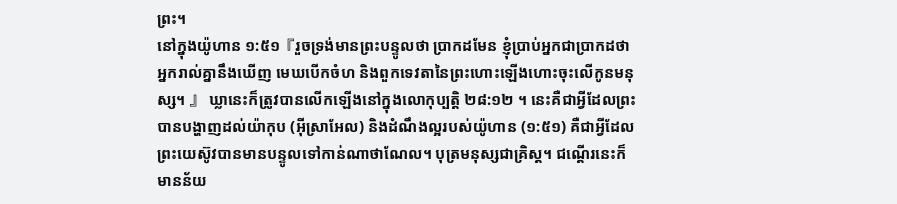ព្រះ។
នៅក្នុងយ៉ូហាន ១:៥១『រួចទ្រង់មានព្រះបន្ទូលថា ប្រាកដមែន ខ្ញុំប្រាប់អ្នកជាប្រាកដថា អ្នករាល់គ្នានឹងឃើញ មេឃបើកចំហ និងពួកទេវតានៃព្រះហោះឡើងហោះចុះលើកូនមនុស្ស។ 』 ឃ្លានេះក៏ត្រូវបានលើកឡើងនៅក្នុងលោកុប្បត្ដិ ២៨:១២ ។ នេះគឺជាអ្វីដែលព្រះបានបង្ហាញដល់យ៉ាកុប (អ៊ីស្រាអែល) និងដំណឹងល្អរបស់យ៉ូហាន (១:៥១) គឺជាអ្វីដែលព្រះយេស៊ូវបានមានបន្ទូលទៅកាន់ណាថាណែល។ បុត្រមនុស្សជាគ្រិស្ដ។ ជណ្តើរនេះក៏មានន័យ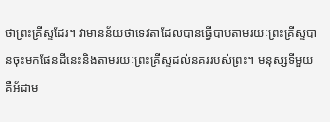ថាព្រះគ្រីស្ទដែរ។ វាមានន័យថាទេវតាដែលបានធ្វើបាបតាមរយៈព្រះគ្រីស្ទបានចុះមកផែនដីនេះនិងតាមរយៈព្រះគ្រីស្ទដល់នគររបស់ព្រះ។ មនុស្សទីមួយគឺអ័ដាម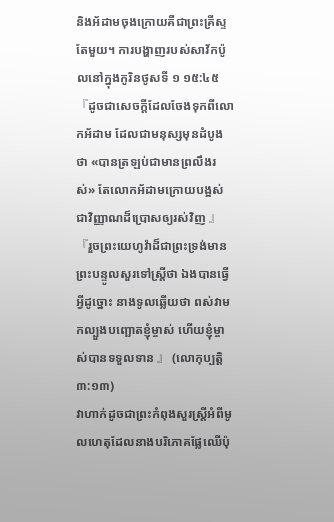និងអ័ដាមចុងក្រោយគឺជាព្រះគ្រីស្ទតែមួយ។ ការបង្ហាញរបស់សាវ័កប៉ូលនៅក្នុងកូរិនថូសទី ១ ១៥:៤៥
『ដូចជាសេចក្ដីដែលចែងទុកពីលោកអ័ដាម ដែលជាមនុស្សមុនដំបូងថា «បានត្រឡប់ជាមានព្រលឹងរស់» តែលោកអ័ដាមក្រោយបង្អស់ ជាវិញ្ញាណដ៏ប្រោសឲ្យរស់វិញ 』
『រួចព្រះយេហូវ៉ាដ៏ជាព្រះទ្រង់មានព្រះបន្ទូលសួរទៅស្ត្រីថា ឯងបានធ្វើអ្វីដូច្នោះ នាងទូលឆ្លើយថា ពស់វាមកល្បួងបញ្ឆោតខ្ញុំម្ចាស់ ហើយខ្ញុំម្ចាស់បានទទួលទាន 』 (លោកុប្បត្ដិ
៣:១៣)
វាហាក់ដូចជាព្រះកំពុងសួរស្ត្រីអំពីមូលហេតុដែលនាងបរិភោគផ្លែឈើប៉ុ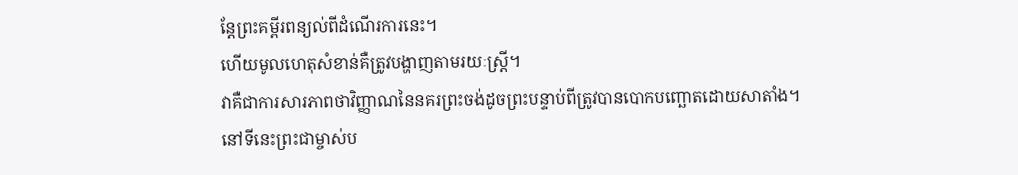ន្តែព្រះគម្ពីរពន្យល់ពីដំណើរការនេះ។
ហើយមូលហេតុសំខាន់គឺត្រូវបង្ហាញតាមរយៈស្ត្រី។
វាគឺជាការសារភាពថាវិញ្ញាណនៃនគរព្រះចង់ដូចព្រះបន្ទាប់ពីត្រូវបានបោកបញ្ឆោតដោយសាតាំង។
នៅទីនេះព្រះជាម្ចាស់ប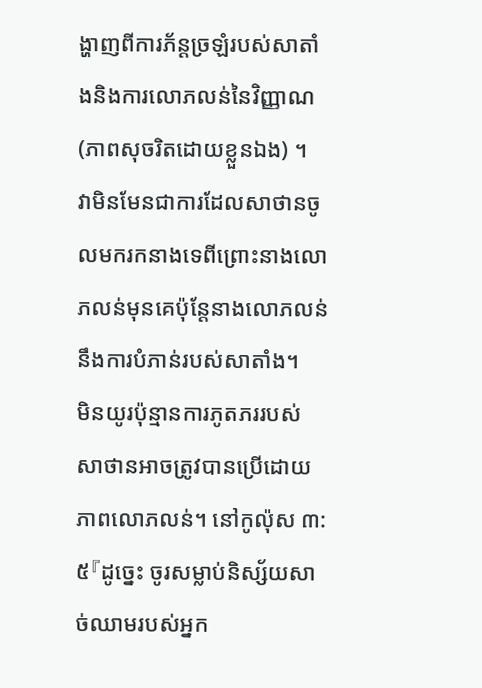ង្ហាញពីការភ័ន្តច្រឡំរបស់សាតាំងនិងការលោភលន់នៃវិញ្ញាណ
(ភាពសុចរិតដោយខ្លួនឯង) ។
វាមិនមែនជាការដែលសាថានចូលមករកនាងទេពីព្រោះនាងលោភលន់មុនគេប៉ុន្តែនាងលោភលន់នឹងការបំភាន់របស់សាតាំង។
មិនយូរប៉ុន្មានការភូតភររបស់សាថានអាចត្រូវបានប្រើដោយភាពលោភលន់។ នៅកូល៉ុស ៣: ៥『ដូច្នេះ ចូរសម្លាប់និស្ស័យសាច់ឈាមរបស់អ្នក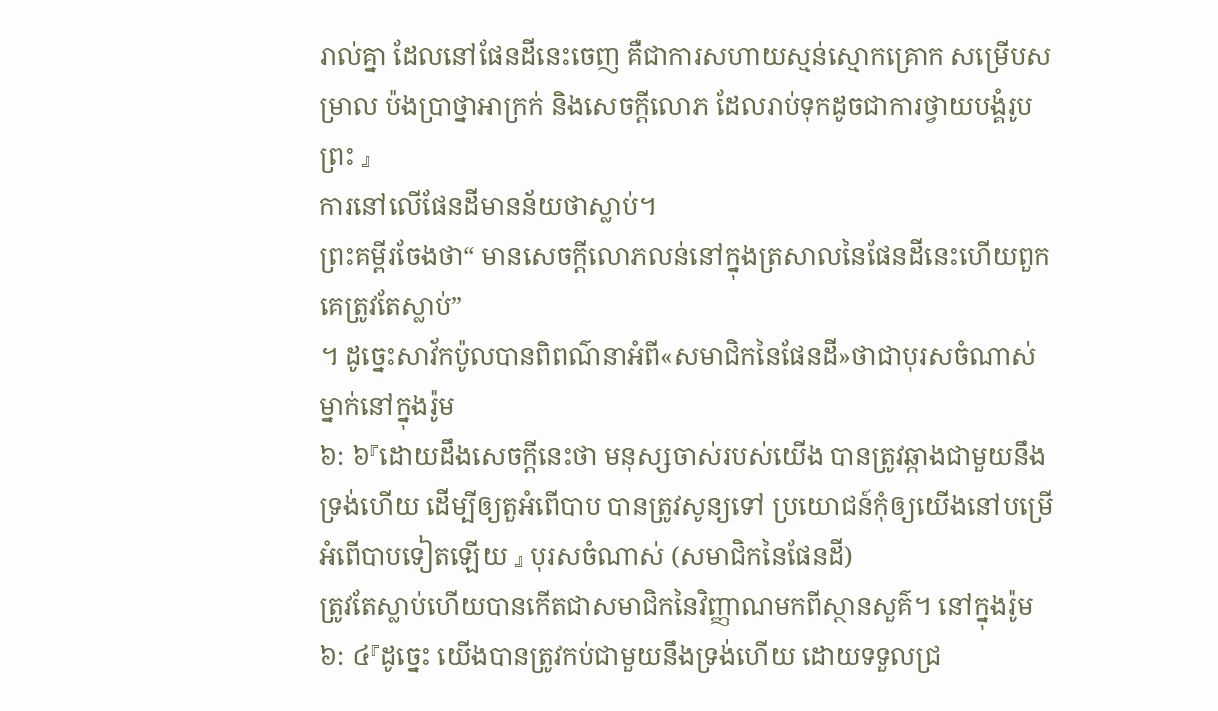រាល់គ្នា ដែលនៅផែនដីនេះចេញ គឺជាការសហាយស្មន់ស្មោកគ្រោក សម្រើបសម្រាល ប៉ងប្រាថ្នាអាក្រក់ និងសេចក្ដីលោភ ដែលរាប់ទុកដូចជាការថ្វាយបង្គំរូបព្រះ 』
ការនៅលើផែនដីមានន័យថាស្លាប់។
ព្រះគម្ពីរចែងថា“ មានសេចក្តីលោភលន់នៅក្នុងត្រសាលនៃផែនដីនេះហើយពួកគេត្រូវតែស្លាប់”
។ ដូច្នេះសាវ័កប៉ូលបានពិពណ៌នាអំពី«សមាជិកនៃផែនដី»ថាជាបុរសចំណាស់ម្នាក់នៅក្នុងរ៉ូម
៦: ៦『ដោយដឹងសេចក្ដីនេះថា មនុស្សចាស់របស់យើង បានត្រូវឆ្កាងជាមួយនឹងទ្រង់ហើយ ដើម្បីឲ្យតួអំពើបាប បានត្រូវសូន្យទៅ ប្រយោជន៍កុំឲ្យយើងនៅបម្រើអំពើបាបទៀតឡើយ 』 បុរសចំណាស់ (សមាជិកនៃផែនដី)
ត្រូវតែស្លាប់ហើយបានកើតជាសមាជិកនៃវិញ្ញាណមកពីស្ថានសួគ៌។ នៅក្នុងរ៉ូម ៦: ៤『ដូច្នេះ យើងបានត្រូវកប់ជាមួយនឹងទ្រង់ហើយ ដោយទទួលជ្រ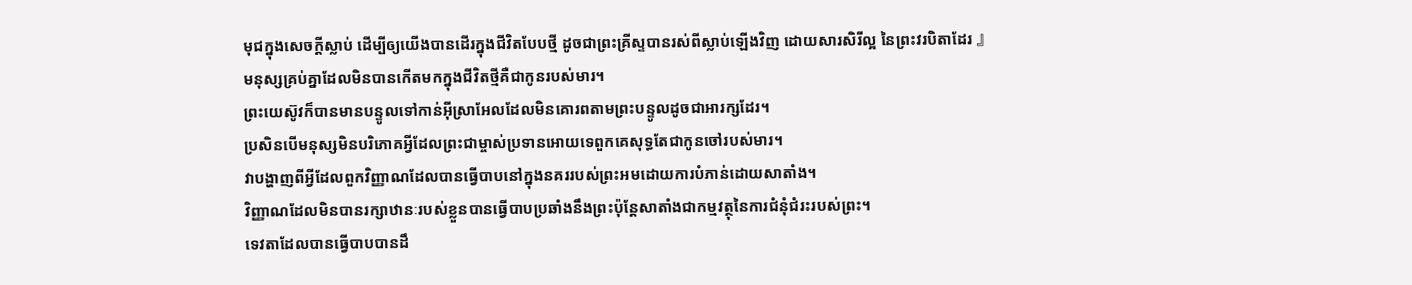មុជក្នុងសេចក្ដីស្លាប់ ដើម្បីឲ្យយើងបានដើរក្នុងជីវិតបែបថ្មី ដូចជាព្រះគ្រីស្ទបានរស់ពីស្លាប់ឡើងវិញ ដោយសារសិរីល្អ នៃព្រះវរបិតាដែរ 』
មនុស្សគ្រប់គ្នាដែលមិនបានកើតមកក្នុងជីវិតថ្មីគឺជាកូនរបស់មារ។
ព្រះយេស៊ូវក៏បានមានបន្ទូលទៅកាន់អ៊ីស្រាអែលដែលមិនគោរពតាមព្រះបន្ទូលដូចជាអារក្សដែរ។
ប្រសិនបើមនុស្សមិនបរិភោគអ្វីដែលព្រះជាម្ចាស់ប្រទានអោយទេពួកគេសុទ្ធតែជាកូនចៅរបស់មារ។
វាបង្ហាញពីអ្វីដែលពួកវិញ្ញាណដែលបានធ្វើបាបនៅក្នុងនគររបស់ព្រះអមដោយការបំភាន់ដោយសាតាំង។
វិញ្ញាណដែលមិនបានរក្សាឋានៈរបស់ខ្លួនបានធ្វើបាបប្រឆាំងនឹងព្រះប៉ុន្ដែសាតាំងជាកម្មវត្ថុនៃការជំនុំជំរះរបស់ព្រះ។
ទេវតាដែលបានធ្វើបាបបានដឹ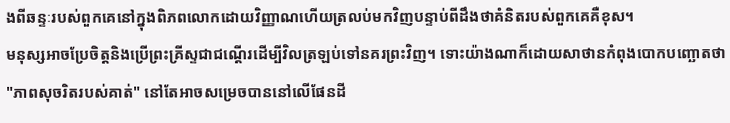ងពីឆន្ទៈរបស់ពួកគេនៅក្នុងពិភពលោកដោយវិញ្ញាណហើយត្រលប់មកវិញបន្ទាប់ពីដឹងថាគំនិតរបស់ពួកគេគឺខុស។
មនុស្សអាចប្រែចិត្តនិងប្រើព្រះគ្រីស្ទជាជណ្តើរដើម្បីវិលត្រឡប់ទៅនគរព្រះវិញ។ ទោះយ៉ាងណាក៏ដោយសាថានកំពុងបោកបញ្ឆោតថា "ភាពសុចរិតរបស់គាត់" នៅតែអាចសម្រេចបាននៅលើផែនដី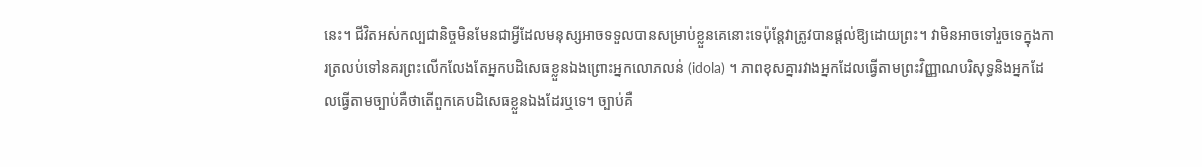នេះ។ ជីវិតអស់កល្បជានិច្ចមិនមែនជាអ្វីដែលមនុស្សអាចទទួលបានសម្រាប់ខ្លួនគេនោះទេប៉ុន្តែវាត្រូវបានផ្តល់ឱ្យដោយព្រះ។ វាមិនអាចទៅរួចទេក្នុងការត្រលប់ទៅនគរព្រះលើកលែងតែអ្នកបដិសេធខ្លួនឯងព្រោះអ្នកលោភលន់ (idola) ។ ភាពខុសគ្នារវាងអ្នកដែលធ្វើតាមព្រះវិញ្ញាណបរិសុទ្ធនិងអ្នកដែលធ្វើតាមច្បាប់គឺថាតើពួកគេបដិសេធខ្លួនឯងដែរឬទេ។ ច្បាប់គឺ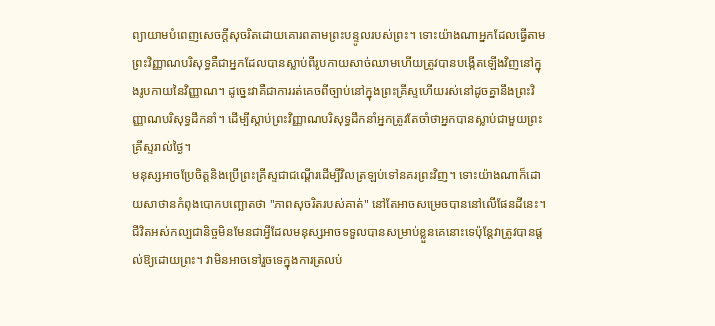ព្យាយាមបំពេញសេចក្តីសុចរិតដោយគោរពតាមព្រះបន្ទូលរបស់ព្រះ។ ទោះយ៉ាងណាអ្នកដែលធ្វើតាមព្រះវិញ្ញាណបរិសុទ្ធគឺជាអ្នកដែលបានស្លាប់ពីរូបកាយសាច់ឈាមហើយត្រូវបានបង្កើតឡើងវិញនៅក្នុងរូបកាយនៃវិញ្ញាណ។ ដូច្នេះវាគឺជាការរត់គេចពីច្បាប់នៅក្នុងព្រះគ្រីស្ទហើយរស់នៅដូចគ្នានឹងព្រះវិញ្ញាណបរិសុទ្ធដឹកនាំ។ ដើម្បីស្តាប់ព្រះវិញ្ញាណបរិសុទ្ធដឹកនាំអ្នកត្រូវតែចាំថាអ្នកបានស្លាប់ជាមួយព្រះគ្រីស្ទរាល់ថ្ងៃ។
មនុស្សអាចប្រែចិត្តនិងប្រើព្រះគ្រីស្ទជាជណ្តើរដើម្បីវិលត្រឡប់ទៅនគរព្រះវិញ។ ទោះយ៉ាងណាក៏ដោយសាថានកំពុងបោកបញ្ឆោតថា "ភាពសុចរិតរបស់គាត់" នៅតែអាចសម្រេចបាននៅលើផែនដីនេះ។ ជីវិតអស់កល្បជានិច្ចមិនមែនជាអ្វីដែលមនុស្សអាចទទួលបានសម្រាប់ខ្លួនគេនោះទេប៉ុន្តែវាត្រូវបានផ្តល់ឱ្យដោយព្រះ។ វាមិនអាចទៅរួចទេក្នុងការត្រលប់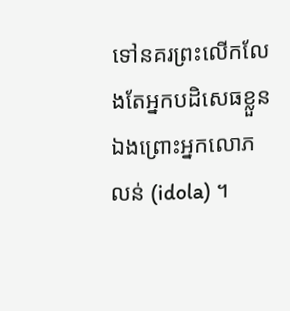ទៅនគរព្រះលើកលែងតែអ្នកបដិសេធខ្លួនឯងព្រោះអ្នកលោភលន់ (idola) ។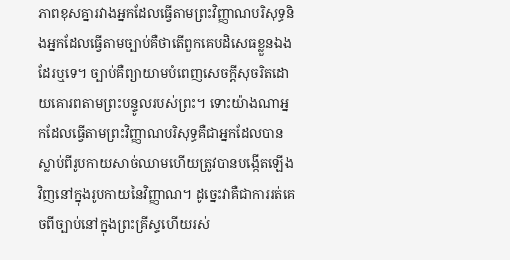ភាពខុសគ្នារវាងអ្នកដែលធ្វើតាមព្រះវិញ្ញាណបរិសុទ្ធនិងអ្នកដែលធ្វើតាមច្បាប់គឺថាតើពួកគេបដិសេធខ្លួនឯងដែរឬទេ។ ច្បាប់គឺព្យាយាមបំពេញសេចក្តីសុចរិតដោយគោរពតាមព្រះបន្ទូលរបស់ព្រះ។ ទោះយ៉ាងណាអ្នកដែលធ្វើតាមព្រះវិញ្ញាណបរិសុទ្ធគឺជាអ្នកដែលបានស្លាប់ពីរូបកាយសាច់ឈាមហើយត្រូវបានបង្កើតឡើងវិញនៅក្នុងរូបកាយនៃវិញ្ញាណ។ ដូច្នេះវាគឺជាការរត់គេចពីច្បាប់នៅក្នុងព្រះគ្រីស្ទហើយរស់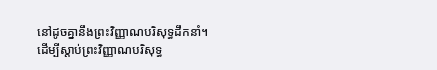នៅដូចគ្នានឹងព្រះវិញ្ញាណបរិសុទ្ធដឹកនាំ។ ដើម្បីស្តាប់ព្រះវិញ្ញាណបរិសុទ្ធ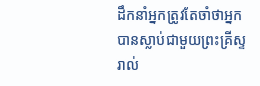ដឹកនាំអ្នកត្រូវតែចាំថាអ្នកបានស្លាប់ជាមួយព្រះគ្រីស្ទរាល់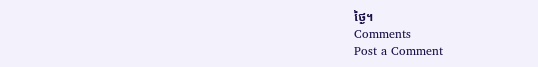ថ្ងៃ។
Comments
Post a Comment